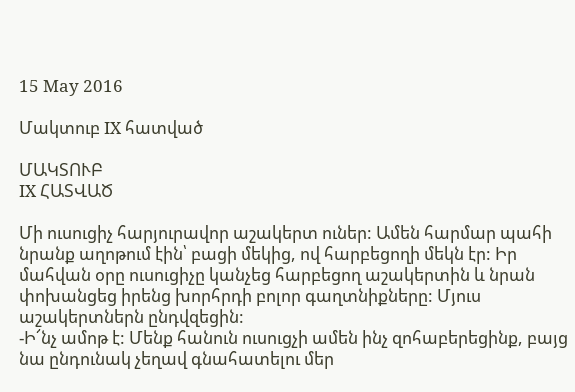15 May 2016

Մակտուբ IX հատված

ՄԱԿՏՈՒԲ
IX ՀԱՏՎԱԾ

Մի ուսուցիչ հարյուրավոր աշակերտ ուներ: Ամեն հարմար պահի նրանք աղոթում էին՝ բացի մեկից, ով հարբեցողի մեկն էր: Իր մահվան օրը ուսուցիչը կանչեց հարբեցող աշակերտին և նրան փոխանցեց իրենց խորհրդի բոլոր գաղտնիքները: Մյուս աշակերտներն ընդվզեցին:
-Ի՜նչ ամոթ է: Մենք հանուն ուսուցչի ամեն ինչ զոհաբերեցինք, բայց նա ընդունակ չեղավ գնահատելու մեր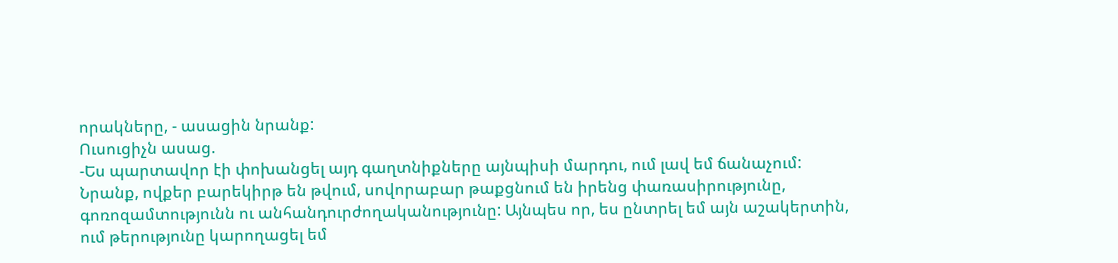որակները, - ասացին նրանք:
Ուսուցիչն ասաց.
-Ես պարտավոր էի փոխանցել այդ գաղտնիքները այնպիսի մարդու, ում լավ եմ ճանաչում: Նրանք, ովքեր բարեկիրթ են թվում, սովորաբար թաքցնում են իրենց փառասիրությունը, գոռոզամտությունն ու անհանդուրժողականությունը: Այնպես որ, ես ընտրել եմ այն աշակերտին, ում թերությունը կարողացել եմ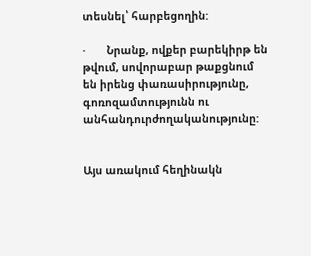տեսնել՝ հարբեցողին:

·       Նրանք, ովքեր բարեկիրթ են թվում, սովորաբար թաքցնում են իրենց փառասիրությունը, գոռոզամտությունն ու անհանդուրժողականությունը:


Այս առակում հեղինակն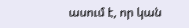ասում է, որ կան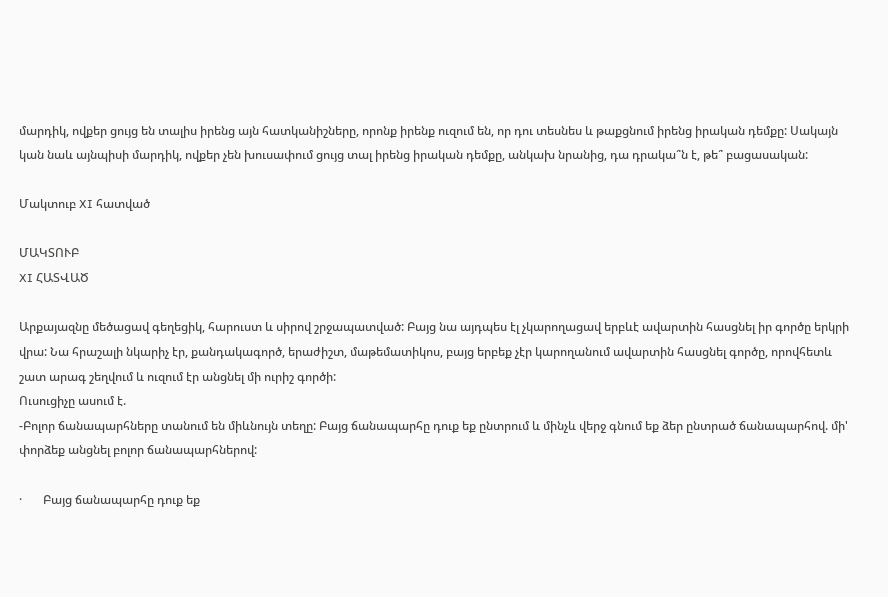մարդիկ, ովքեր ցույց են տալիս իրենց այն հատկանիշները, որոնք իրենք ուզում են, որ դու տեսնես և թաքցնում իրենց իրական դեմքը: Սակայն կան նաև այնպիսի մարդիկ, ովքեր չեն խուսափում ցույց տալ իրենց իրական դեմքը, անկախ նրանից, դա դրակա՞ն է, թե՞ բացասական:

Մակտուբ XI հատված

ՄԱԿՏՈՒԲ
XI ՀԱՏՎԱԾ

Արքայազնը մեծացավ գեղեցիկ, հարուստ և սիրով շրջապատված: Բայց նա այդպես էլ չկարողացավ երբևէ ավարտին հասցնել իր գործը երկրի վրա: Նա հրաշալի նկարիչ էր, քանդակագործ, երաժիշտ, մաթեմատիկոս, բայց երբեք չէր կարողանում ավարտին հասցնել գործը, որովհետև շատ արագ շեղվում և ուզում էր անցնել մի ուրիշ գործի:
Ուսուցիչը ասում է.
-Բոլոր ճանապարհները տանում են միևնույն տեղը: Բայց ճանապարհը դուք եք ընտրում և մինչև վերջ գնում եք ձեր ընտրած ճանապարհով. մի' փորձեք անցնել բոլոր ճանապարհներով:

·       Բայց ճանապարհը դուք եք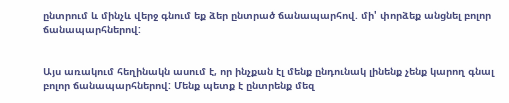ընտրում և մինչև վերջ գնում եք ձեր ընտրած ճանապարհով. մի' փորձեք անցնել բոլոր ճանապարհներով:


Այս առակում հեղինակն ասում է, որ ինչքան էլ մենք ընդունակ լինենք չենք կարող գնալ բոլոր ճանապարհներով: Մենք պետք է ընտրենք մեզ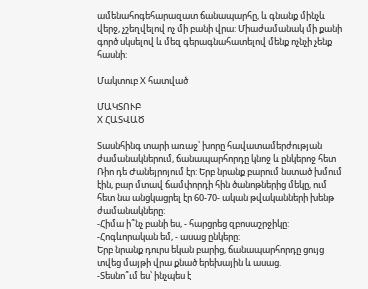ամենահոգեհարազատ ճանապարհը, և գնանք մինչև վերջ, չշեղվելով ոչ մի բանի վրա: Միաժամանակ մի քանի գործ սկսելով և մեզ գերագնահատելով մենք ոչնչի չենք հասնի:

Մակտուբ X հատված

ՄԱԿՏՈՒԲ
X ՀԱՏՎԱԾ

Տասնհինգ տարի առաջ՝ խորը հավատամերժության ժամանակներում, ճանապարհորդը կնոջ և ընկերոջ հետ Ռիո դե Ժանեյրոյում էր: Երբ նրանք բարում նստած խմում էին, բար մտավ ճամփորդի հին ծանոթներից մեկը, ում հետ նա անցկացրել էր 60-70- ական թվականների խենթ ժամանակները:
-Հիմա ի՞նչ բանի ես, - հարցրեց զբոսաշրջիկը:
-Հոգևորական եմ, - ասաց ընկերը:
Երբ նրանք դուրս եկան բարից, ճանապարհորդը ցույց տվեց մայթի վրա քնած երեխային և ասաց.
-Տեսնո՞ւմ ես՝ ինչպես է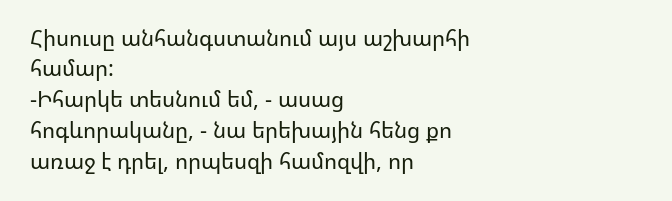Հիսուսը անհանգստանում այս աշխարհի համար:
-Իհարկե տեսնում եմ, - ասաց հոգևորականը, - նա երեխային հենց քո առաջ է դրել, որպեսզի համոզվի, որ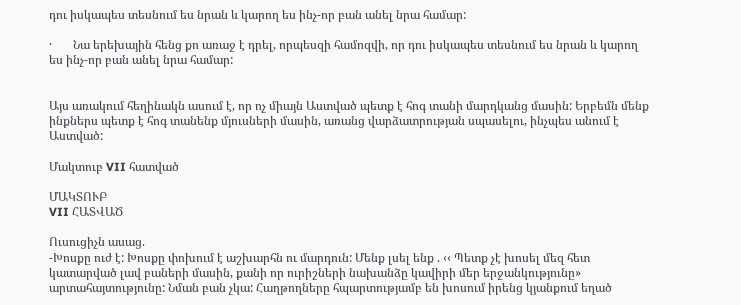դու իսկապես տեսնում ես նրան և կարող ես ինչ-որ բան անել նրա համար:

·       Նա երեխային հենց քո առաջ է դրել, որպեսզի համոզվի, որ դու իսկապես տեսնում ես նրան և կարող ես ինչ-որ բան անել նրա համար:


Այս առակում հեղինակն ասում է, որ ոչ միայն Աստված պետք է հոգ տանի մարդկանց մասին: Երբեմն մենք ինքներս պետք է հոգ տանենք մյուսների մասին, առանց վարձատրության սպասելու, ինչպես անում է Աստված:

Մակտուբ VII հատված

ՄԱԿՏՈՒԲ
VII ՀԱՏՎԱԾ

Ուսուցիչն ասաց.
-Խոսքը ուժ է: Խոսքը փոխում է աշխարհն ու մարդուն: Մենք լսել ենք . ‹‹ Պետք չէ խոսել մեզ հետ կատարված լավ բաների մասին, քանի որ ուրիշների նախանձը կավիրի մեր երջանկությունը» արտահայտությունը: Նման բան չկա: Հաղթողները հպարտությամբ են խոսում իրենց կյանքում եղած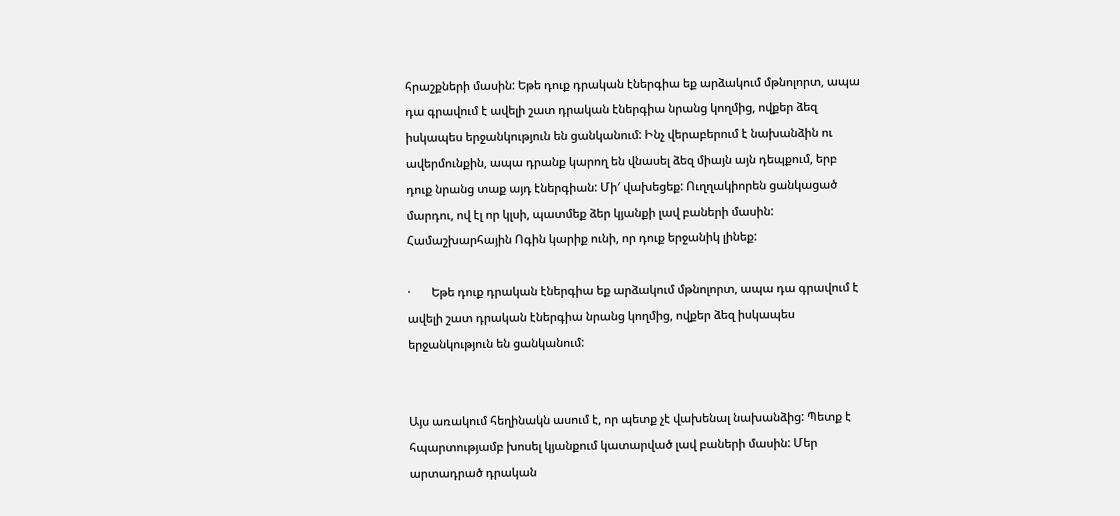հրաշքների մասին: Եթե դուք դրական էներգիա եք արձակում մթնոլորտ, ապա դա գրավում է ավելի շատ դրական էներգիա նրանց կողմից, ովքեր ձեզ իսկապես երջանկություն են ցանկանում: Ինչ վերաբերում է նախանձին ու ավերմունքին, ապա դրանք կարող են վնասել ձեզ միայն այն դեպքում, երբ դուք նրանց տաք այդ էներգիան: Մի′ վախեցեք: Ուղղակիորեն ցանկացած մարդու, ով էլ որ կլսի, պատմեք ձեր կյանքի լավ բաների մասին: Համաշխարհային Ոգին կարիք ունի, որ դուք երջանիկ լինեք:

·       Եթե դուք դրական էներգիա եք արձակում մթնոլորտ, ապա դա գրավում է ավելի շատ դրական էներգիա նրանց կողմից, ովքեր ձեզ իսկապես երջանկություն են ցանկանում:


Այս առակում հեղինակն ասում է, որ պետք չէ վախենալ նախանձից: Պետք է հպարտությամբ խոսել կյանքում կատարված լավ բաների մասին: Մեր արտադրած դրական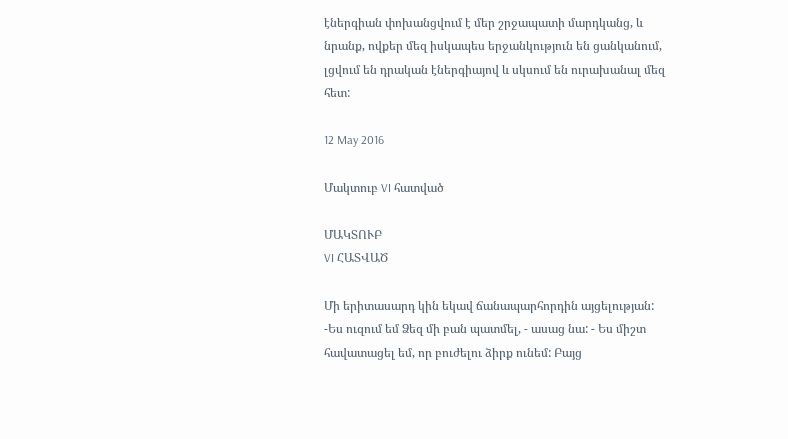էներգիան փոխանցվում է մեր շրջապատի մարդկանց, և նրանք, ովքեր մեզ իսկապես երջանկություն են ցանկանում, լցվում են դրական էներգիայով և սկսում են ուրախանալ մեզ հետ:

12 May 2016

Մակտուբ VI հատված

ՄԱԿՏՈՒԲ
VI ՀԱՏՎԱԾ

Մի երիտասարդ կին եկավ ճանապարհորդին այցելության:
-Ես ուզում եմ Ձեզ մի բան պատմել, - ասաց նա: - Ես միշտ հավատացել եմ, որ բուժելու ձիրք ունեմ: Բայց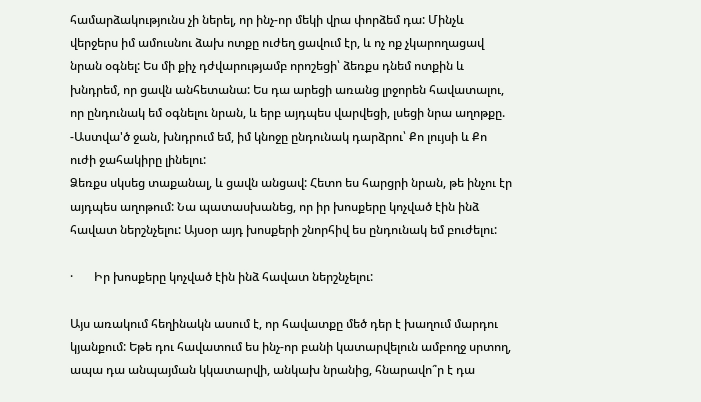համարձակությունս չի ներել, որ ինչ-որ մեկի վրա փորձեմ դա: Մինչև վերջերս իմ ամուսնու ձախ ոտքը ուժեղ ցավում էր, և ոչ ոք չկարողացավ նրան օգնել: Ես մի քիչ դժվարությամբ որոշեցի՝ ձեռքս դնեմ ոտքին և խնդրեմ, որ ցավն անհետանա: Ես դա արեցի առանց լրջորեն հավատալու, որ ընդունակ եմ օգնելու նրան, և երբ այդպես վարվեցի, լսեցի նրա աղոթքը.
-Աստվա'ծ ջան, խնդրում եմ, իմ կնոջը ընդունակ դարձրու՝ Քո լույսի և Քո ուժի ջահակիրը լինելու:
Ձեռքս սկսեց տաքանալ, և ցավն անցավ: Հետո ես հարցրի նրան, թե ինչու էր այդպես աղոթում: Նա պատասխանեց, որ իր խոսքերը կոչված էին ինձ հավատ ներշնչելու: Այսօր այդ խոսքերի շնորհիվ ես ընդունակ եմ բուժելու:

·       Իր խոսքերը կոչված էին ինձ հավատ ներշնչելու:

Այս առակում հեղինակն ասում է, որ հավատքը մեծ դեր է խաղում մարդու կյանքում: Եթե դու հավատում ես ինչ-որ բանի կատարվելուն ամբողջ սրտող, ապա դա անպայման կկատարվի, անկախ նրանից, հնարավո՞ր է դա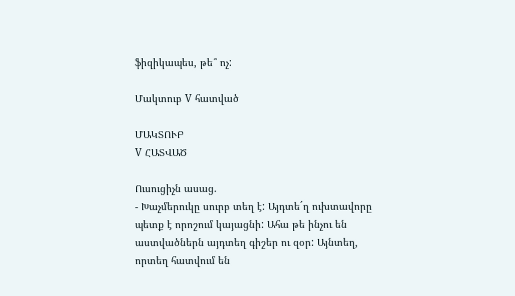ֆիզիկապես, թե՞ ոչ:

Մակտուբ V հատված

ՄԱԿՏՈՒԲ
V ՀԱՏՎԱԾ

Ուսուցիչն ասաց.
- Խաչմերուկը սուրբ տեղ է: Այդտե´ղ ուխտավորը պետք է որոշում կայացնի: Ահա թե ինչու են աստվածներն այդտեղ գիշեր ու զօր: Այնտեղ, որտեղ հատվում են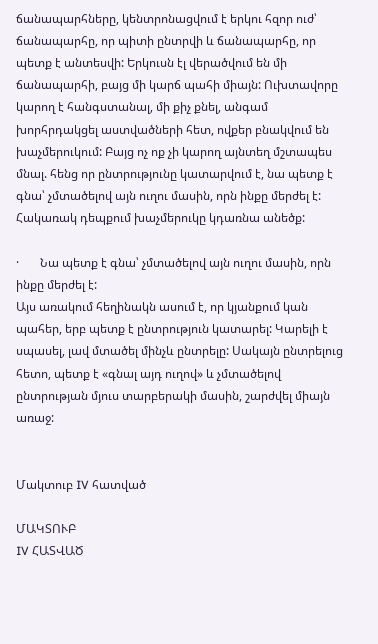ճանապարհները, կենտրոնացվում է երկու հզոր ուժ՝ ճանապարհը, որ պիտի ընտրվի և ճանապարհը, որ պետք է անտեսվի: Երկուսն էլ վերածվում են մի ճանապարհի, բայց մի կարճ պահի միայն: Ուխտավորը կարող է հանգստանալ, մի քիչ քնել, անգամ խորհրդակցել աստվածների հետ, ովքեր բնակվում են խաչմերուկում: Բայց ոչ ոք չի կարող այնտեղ մշտապես մնալ. հենց որ ընտրությունը կատարվում է, նա պետք է գնա՝ չմտածելով այն ուղու մասին, որն ինքը մերժել է: Հակառակ դեպքում խաչմերուկը կդառնա անեծք:

·       Նա պետք է գնա՝ չմտածելով այն ուղու մասին, որն ինքը մերժել է:
Այս առակում հեղինակն ասում է, որ կյանքում կան պահեր, երբ պետք է ընտրություն կատարել: Կարելի է սպասել, լավ մտածել մինչև ընտրելը: Սակայն ընտրելուց հետո, պետք է «գնալ այդ ուղով» և չմտածելով ընտրության մյուս տարբերակի մասին, շարժվել միայն առաջ:


Մակտուբ IV հատված

ՄԱԿՏՈՒԲ
IV ՀԱՏՎԱԾ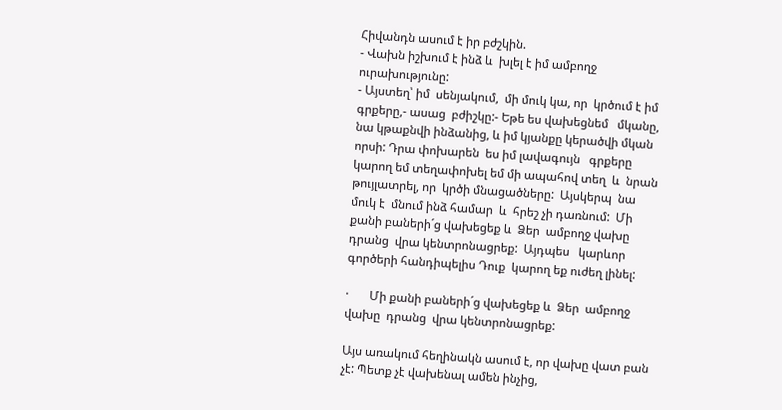Հիվանդն ասում է իր բժշկին.
- Վախն իշխում է ինձ և  խլել է իմ ամբողջ ուրախությունը:
- Այստեղ՝ իմ  սենյակում,  մի մուկ կա, որ  կրծում է իմ  գրքերը,- ասաց  բժիշկը:- Եթե ես վախեցնեմ   մկանը,  նա կթաքնվի ինձանից, և իմ կյանքը կերածվի մկան որսի: Դրա փոխարեն  ես իմ լավագույն   գրքերը կարող եմ տեղափոխել եմ մի ապահով տեղ  և  նրան  թույլատրել, որ  կրծի մնացածները:  Այսկերպ  նա մուկ է  մնում ինձ համար  և  հրեշ չի դառնում:  Մի քանի բաների´ց վախեցեք և  Ձեր  ամբողջ վախը  դրանց  վրա կենտրոնացրեք:  Այդպես   կարևոր գործերի հանդիպելիս Դուք  կարող եք ուժեղ լինել:

·       Մի քանի բաների´ց վախեցեք և  Ձեր  ամբողջ վախը  դրանց  վրա կենտրոնացրեք:

Այս առակում հեղինակն ասում է, որ վախը վատ բան չէ: Պետք չէ վախենալ ամեն ինչից,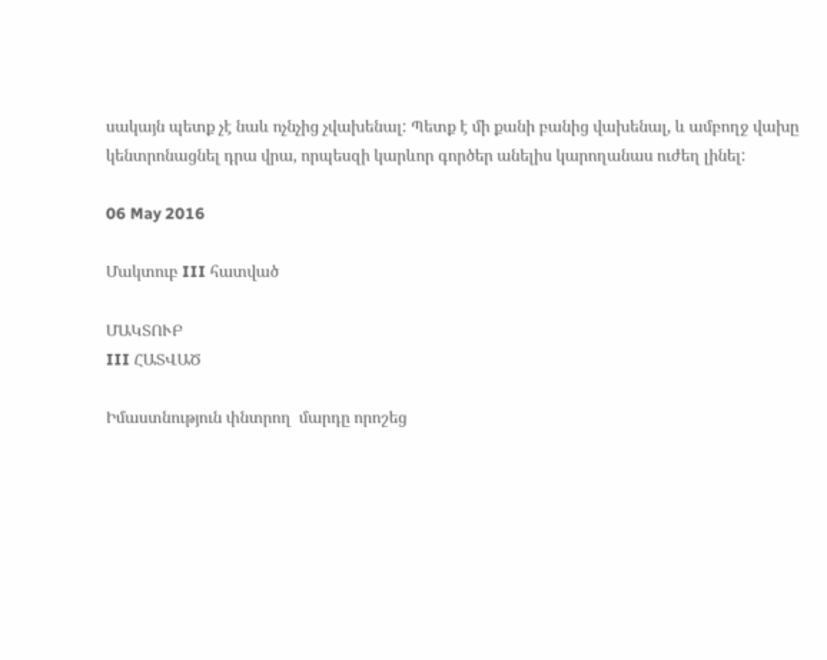սակայն պետք չէ նաև ոչնչից չվախենալ: Պետք է մի քանի բանից վախենալ, և ամբողջ վախը կենտրոնացնել դրա վրա, որպեսզի կարևոր գործեր անելիս կարողանաս ուժեղ լինել:

06 May 2016

Մակտուբ III հատված

ՄԱԿՏՈՒԲ
III ՀԱՏՎԱԾ

Իմաստնություն փնտրող  մարդը որոշեց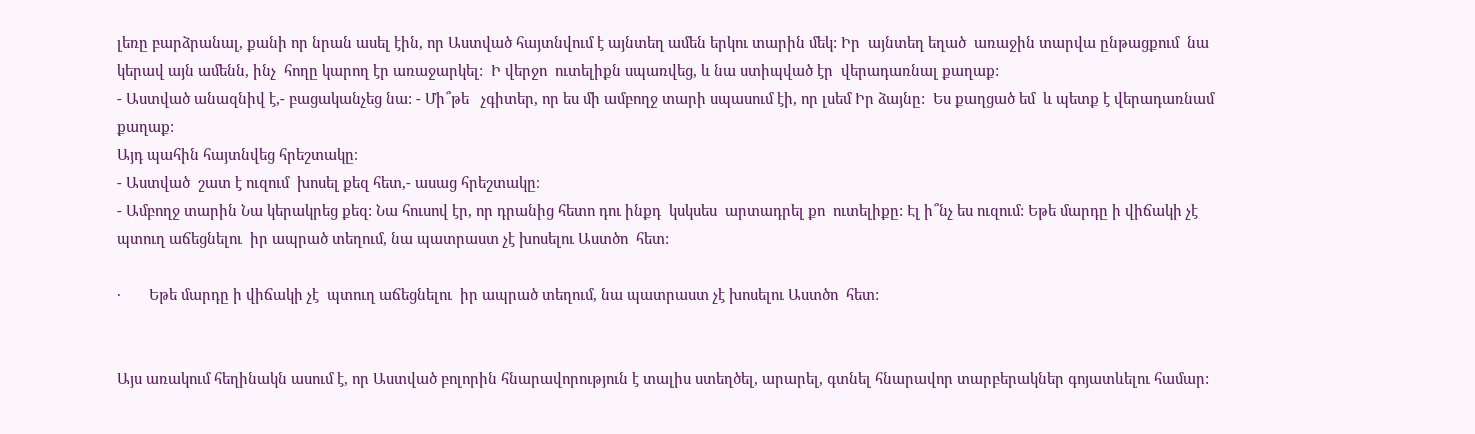լեռը բարձրանալ, քանի որ նրան ասել էին, որ Աստված հայտնվում է այնտեղ ամեն երկու տարին մեկ: Իր  այնտեղ եղած  առաջին տարվա ընթացքում  նա կերավ այն ամենն, ինչ  հողը կարող էր առաջարկել:  Ի վերջո  ուտելիքն սպառվեց, և նա ստիպված էր  վերադառնալ քաղաք:
- Աստված անազնիվ է,- բացականչեց նա: - Մի՞թե   չգիտեր, որ ես մի ամբողջ տարի սպասում էի, որ լսեմ Իր ձայնը:  Ես քաղցած եմ  և պետք է վերադառնամ քաղաք:
Այդ պահին հայտնվեց հրեշտակը։
- Աստված  շատ է ուզում  խոսել քեզ հետ,- ասաց հրեշտակը։
- Ամբողջ տարին Նա կերակրեց քեզ: Նա հուսով էր, որ դրանից հետո դու ինքդ  կսկսես  արտադրել քո  ուտելիքը: Էլ ի՞նչ ես ուզում: Եթե մարդը ի վիճակի չէ  պտուղ աճեցնելու  իր ապրած տեղում, նա պատրաստ չէ խոսելու Աստծո  հետ:

·       Եթե մարդը ի վիճակի չէ  պտուղ աճեցնելու  իր ապրած տեղում, նա պատրաստ չէ խոսելու Աստծո  հետ:


Այս առակում հեղինակն ասում է, որ Աստված բոլորին հնարավորություն է տալիս ստեղծել, արարել, գտնել հնարավոր տարբերակներ գոյատևելու համար: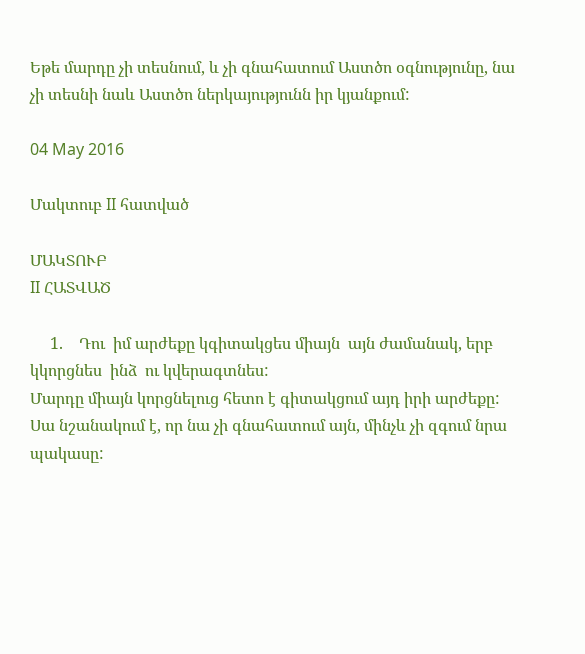Եթե մարդը չի տեսնում, և չի գնահատում Աստծո օգնությունը, նա չի տեսնի նաև Աստծո ներկայությունն իր կյանքում:

04 May 2016

Մակտուբ II հատված

ՄԱԿՏՈՒԲ
II ՀԱՏՎԱԾ

     1.    Դու  իմ արժեքը կգիտակցես միայն  այն ժամանակ, երբ  կկորցնես  ինձ  ու կվերագտնես:
Մարդը միայն կորցնելուց հետո է գիտակցում այդ իրի արժեքը: Սա նշանակում է, որ նա չի գնահատում այն, մինչև չի զգում նրա պակասը: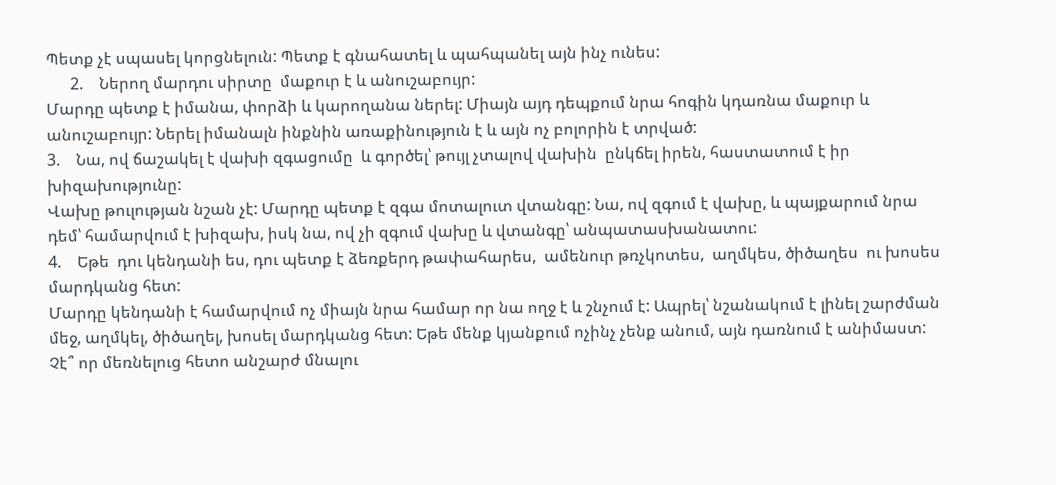Պետք չէ սպասել կորցնելուն: Պետք է գնահատել և պահպանել այն ինչ ունես:
      2.    Ներող մարդու սիրտը  մաքուր է և անուշաբույր:
Մարդը պետք է իմանա, փորձի և կարողանա ներել: Միայն այդ դեպքում նրա հոգին կդառնա մաքուր և անուշաբույր: Ներել իմանալն ինքնին առաքինություն է և այն ոչ բոլորին է տրված:
3.    Նա, ով ճաշակել է վախի զգացումը  և գործել՝ թույլ չտալով վախին  ընկճել իրեն, հաստատում է իր խիզախությունը:
Վախը թուլության նշան չէ: Մարդը պետք է զգա մոտալուտ վտանգը: Նա, ով զգում է վախը, և պայքարում նրա դեմ՝ համարվում է խիզախ, իսկ նա, ով չի զգում վախը և վտանգը՝ անպատասխանատու:
4.    Եթե  դու կենդանի ես, դու պետք է ձեռքերդ թափահարես,  ամենուր թռչկոտես,  աղմկես, ծիծաղես  ու խոսես մարդկանց հետ:
Մարդը կենդանի է համարվում ոչ միայն նրա համար որ նա ողջ է և շնչում է: Ապրել՝ նշանակում է լինել շարժման մեջ, աղմկել, ծիծաղել, խոսել մարդկանց հետ: Եթե մենք կյանքում ոչինչ չենք անում, այն դառնում է անիմաստ: Չէ՞ որ մեռնելուց հետո անշարժ մնալու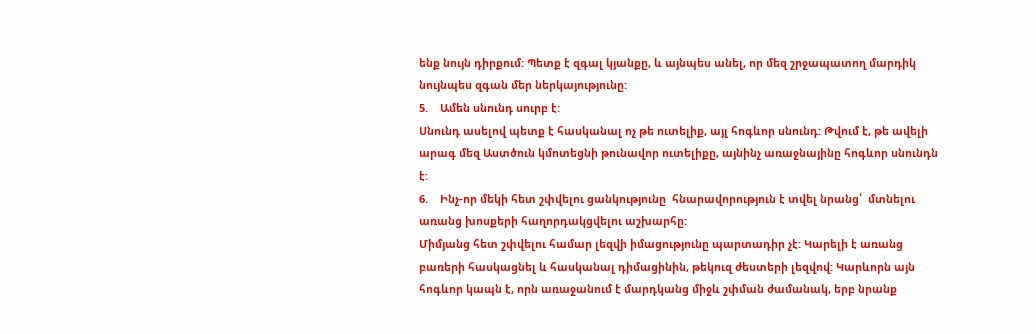ենք նույն դիրքում: Պետք է զգալ կյանքը, և այնպես անել, որ մեզ շրջապատող մարդիկ նույնպես զգան մեր ներկայությունը:
5.    Ամեն սնունդ սուրբ է:
Սնունդ ասելով պետք է հասկանալ ոչ թե ուտելիք, այլ հոգևոր սնունդ: Թվում է, թե ավելի արագ մեզ Աստծուն կմոտեցնի թունավոր ուտելիքը, այնինչ առաջնայինը հոգևոր սնունդն է:
6.    Ինչ-որ մեկի հետ շփվելու ցանկությունը  հնարավորություն է տվել նրանց՝  մտնելու  առանց խոսքերի հաղորդակցվելու աշխարհը:
Միմյանց հետ շփվելու համար լեզվի իմացությունը պարտադիր չէ: Կարելի է առանց բառերի հասկացնել և հասկանալ դիմացինին, թեկուզ ժեստերի լեզվով: Կարևորն այն հոգևոր կապն է, որն առաջանում է մարդկանց միջև շփման ժամանակ, երբ նրանք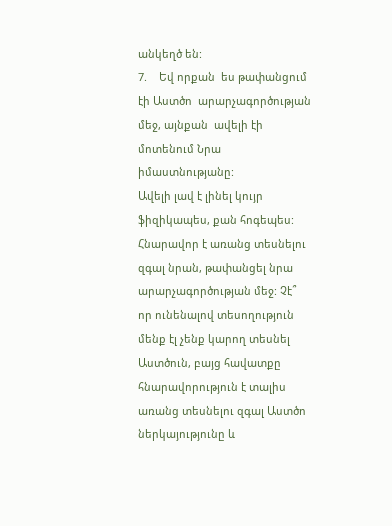անկեղծ են:
7.    Եվ որքան  ես թափանցում էի Աստծո  արարչագործության մեջ, այնքան  ավելի էի մոտենում Նրա  իմաստնությանը:
Ավելի լավ է լինել կույր ֆիզիկապես, քան հոգեպես: Հնարավոր է առանց տեսնելու զգալ նրան, թափանցել նրա արարչագործության մեջ: Չէ՞ որ ունենալով տեսողություն մենք էլ չենք կարող տեսնել Աստծուն, բայց հավատքը հնարավորություն է տալիս առանց տեսնելու զգալ Աստծո ներկայությունը և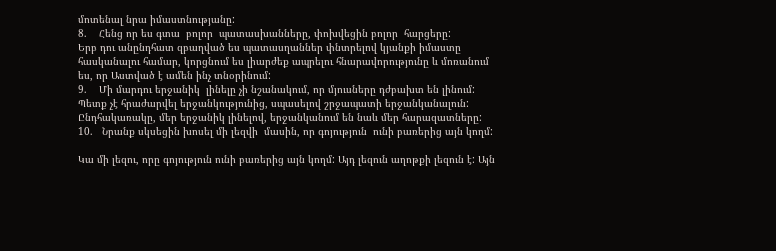մոտենալ նրա իմաստնությանը:
8.    Հենց որ ես գտա  բոլոր  պատասխանները, փոխվեցին բոլոր  հարցերը:
Երբ դու անընդհատ զբաղված ես պատասղաններ փնտրելով կյանքի իմաստը հասկանալու համար, կորցնում ես լիարժեք ապրելու հնարավորությունը և մոռանում ես, որ Աստված է ամեն ինչ տնօրինում:
9.    Մի մարդու երջանիկ  լինելը չի նշանակում, որ մյուսները դժբախտ են լինում:
Պետք չէ հրաժարվել երջանկությունից, սպասելով շրջապատի երջանկանալուն: Ընդհակառակը, մեր երջանիկ լինելով, երջանկանում են նաև մեր հարազատները:
10.   Նրանք սկսեցին խոսել մի լեզվի  մասին, որ գոյություն  ունի բառերից այն կողմ:

Կա մի լեզու, որը գոյություն ունի բառերից այն կողմ: Այդ լեզուն աղոթքի լեզուն է: Այն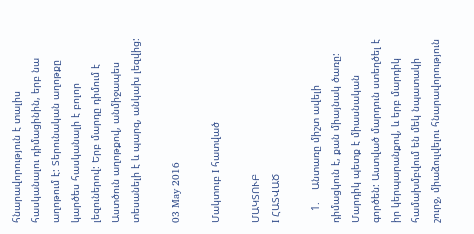հնարավորություն է տալիս հասկանալու դիմացինին, երբ նա աղոթում է: Տերունական աղոթքը կարծես հասկանալի է բոլոր լեզուներով: Երբ մարդը դիմում է Աստծուն աղոթքով, անմիջապես տեսանելի է և պարզ, անկախ լեզվից:

03 May 2016

Մակտուբ I հատված

ՄԱԿՏՈՒԲ
I ՀԱՏՎԱԾ

    1.    Անտառը միշտ ավելի դիմացկուն է, քան միայնակ ծառը:
Մարդիկ պետք է միասնական գործեն: Աստված մարդուն ստեղծել է իր կերպարանքով, և երբ մարդիկ համախմբվում են մեկ նպատակի շուրջ, միաձուլվելու հնարավորություն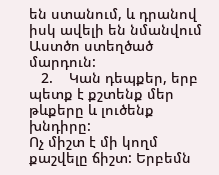են ստանում, և դրանով իսկ ավելի են նմանվում Աստծո ստեղծած մարդուն:
   2.    Կան դեպքեր, երբ պետք է քշտենք մեր թևքերը և լուծենք խնդիրը:
Ոչ միշտ է մի կողմ քաշվելը ճիշտ: Երբեմն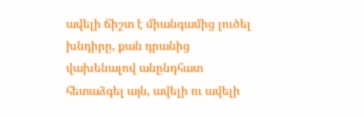ավելի ճիշտ է միանգամից լուծել խնդիրը, քան դրանից վախենալով անընդհատ հետաձգել այն, ավելի ու ավելի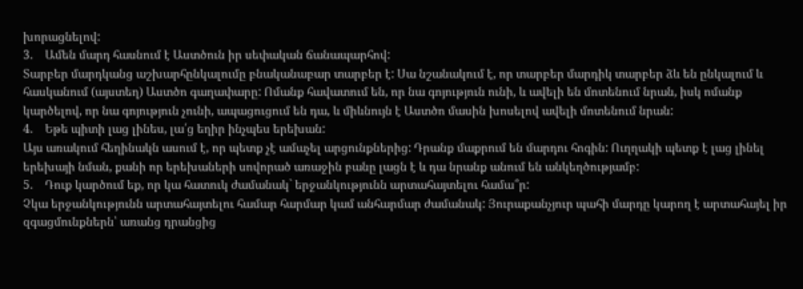խորացնելով:
3.    Ամեն մարդ հասնում է Աստծուն իր սեփական ճանապարհով:
Տարբեր մարդկանց աշխարհընկալումը բնականաբար տարբեր է: Սա նշանակում է, որ տարբեր մարդիկ տարբեր ձև են ընկալում և հասկանում (այստեղ) Աստծո գաղափարը: Ոմանք հավատում են, որ նա գոյություն ունի, և ավելի են մոտենում նրան, իսկ ոմանք կարծելով, որ նա գոյություն չունի, ապացուցում են դա, և միևնույն է Աստծո մասին խոսելով ավելի մոտենում նրան:
4.    Եթե պիտի լաց լինես, լա՛ց եղիր ինչպես երեխան:
Այս առակում հեղինակն ասում է, որ պետք չէ ամաչել արցունքներից: Դրանք մաքրում են մարդու հոգին: Ուղղակի պետք է լաց լինել երեխայի նման, քանի որ երեխաների սովորած առաջին բանը լացն է և դա նրանք անում են անկեղծությամբ:
5.    Դուք կարծում եք, որ կա հատուկ ժամանակ` երջանկությունն արտահայտելու համա՞ր:
Չկա երջանկությունն արտահայտելու համար հարմար կամ անհարմար ժամանակ: Յուրաքանչյուր պահի մարդը կարող է արտահայել իր զգացմունքներն՝ առանց դրանցից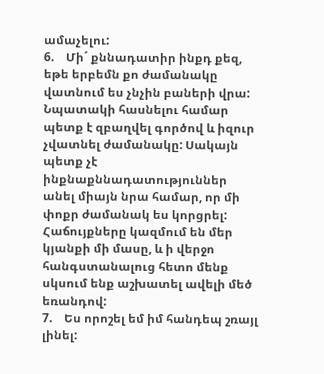ամաչելու:
6.    Մի´ քննադատիր ինքդ քեզ, եթե երբեմն քո ժամանակը վատնում ես չնչին բաների վրա:
Նպատակի հասնելու համար պետք է զբաղվել գործով և իզուր չվատնել ժամանակը: Սակայն պետք չէ ինքնաքննադատություններ անել միայն նրա համար, որ մի փոքր ժամանակ ես կորցրել: Հաճույքները կազմում են մեր կյանքի մի մասը, և ի վերջո հանգստանալուց հետո մենք սկսում ենք աշխատել ավելի մեծ եռանդով:
7.    Ես որոշել եմ իմ հանդեպ շռայլ լինել: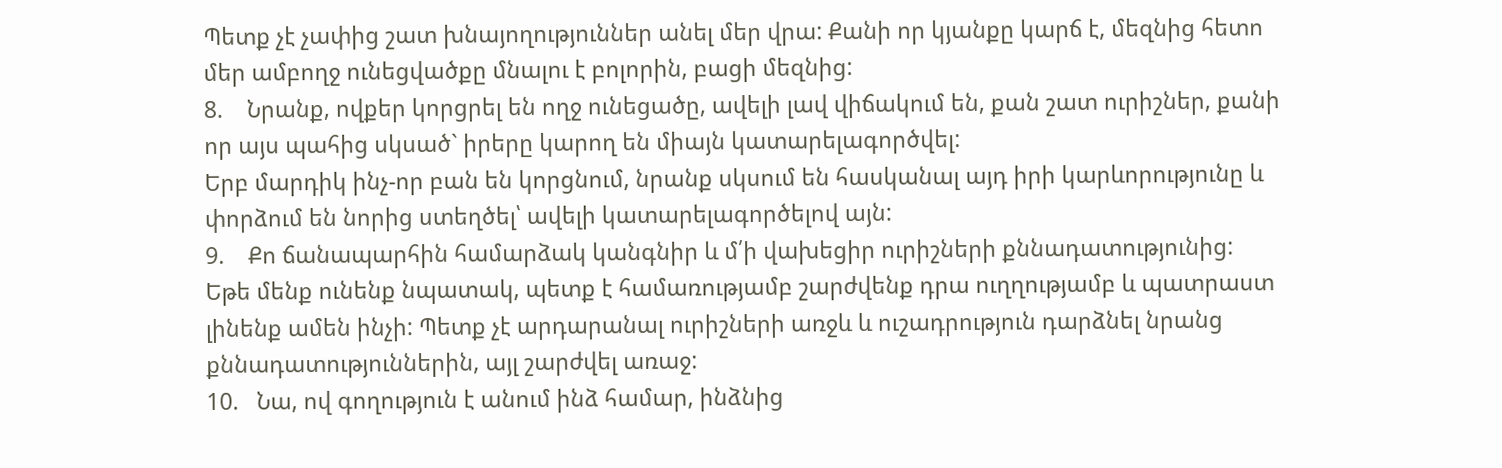Պետք չէ չափից շատ խնայողություններ անել մեր վրա: Քանի որ կյանքը կարճ է, մեզնից հետո մեր ամբողջ ունեցվածքը մնալու է բոլորին, բացի մեզնից:
8.    Նրանք, ովքեր կորցրել են ողջ ունեցածը, ավելի լավ վիճակում են, քան շատ ուրիշներ, քանի որ այս պահից սկսած` իրերը կարող են միայն կատարելագործվել:
Երբ մարդիկ ինչ-որ բան են կորցնում, նրանք սկսում են հասկանալ այդ իրի կարևորությունը և փորձում են նորից ստեղծել՝ ավելի կատարելագործելով այն:
9.    Քո ճանապարհին համարձակ կանգնիր և մ՛ի վախեցիր ուրիշների քննադատությունից:
Եթե մենք ունենք նպատակ, պետք է համառությամբ շարժվենք դրա ուղղությամբ և պատրաստ լինենք ամեն ինչի: Պետք չէ արդարանալ ուրիշների առջև և ուշադրություն դարձնել նրանց քննադատություններին, այլ շարժվել առաջ:
10.   Նա, ով գողություն է անում ինձ համար, ինձնից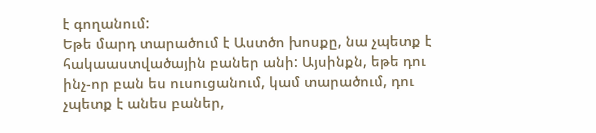է գողանում:
Եթե մարդ տարածում է Աստծո խոսքը, նա չպետք է հակաաստվածային բաներ անի: Այսինքն, եթե դու ինչ-որ բան ես ուսուցանում, կամ տարածում, դու չպետք է անես բաներ,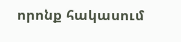որոնք հակասում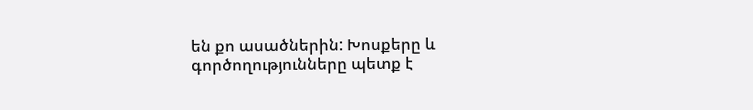են քո ասածներին: Խոսքերը և գործողությունները պետք է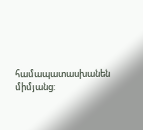համապատասխանեն միմյանց: